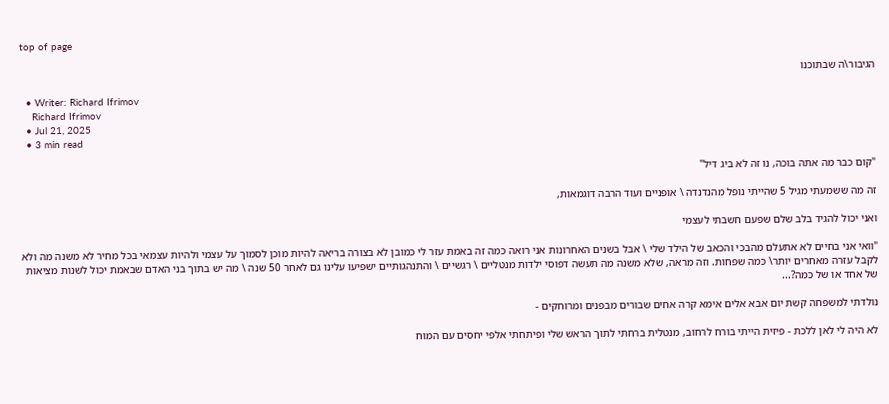top of page

הגיבור\ה שבתוכנו

  • Writer: Richard Ifrimov
    Richard Ifrimov
  • Jul 21, 2025
  • 3 min read

"קום כבר מה אתה בוכה, נו זה לא ביג דיל"

זה מה ששמעתי מגיל 5 שהייתי נופל מהנדנדה \ אופניים ועוד הרבה דוגמאות,

ואני יכול להגיד בלב שלם שפעם חשבתי לעצמי

"וואי אני בחיים לא אתעלם מהבכי והכאב של הילד שלי \ אבל בשנים האחרונות אני רואה כמה זה באמת עזר לי כמובן לא בצורה בריאה להיות מוכן לסמוך על עצמי ולהיות עצמאי בכל מחיר לא משנה מה ולא לקבל עזרה מאחרים יותר\ כמה שפחות. וזה מראה, שלא משנה מה תעשה דפוסי ילדות מנטליים \ רגשיים \ והתנהגותיים ישפיעו עלינו גם לאחר 50 שנה \ מה יש בתוך בני האדם שבאמת יכול לשנות מציאות של אחד או של כמה?...

נולדתי למשפחה קשת יום אבא אלים אימא קרה אחים שבורים מבפנים ומרוחקים -

לא היה לי לאן ללכת - פיזית הייתי בורח לרחוב, מנטלית ברחתי לתוך הראש שלי ופיתחתי אלפי יחסים עם המוח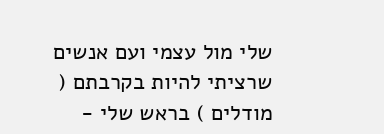שלי מול עצמי ועם אנשים שרציתי להיות בקרבתם ( מודלים ) בראש שלי -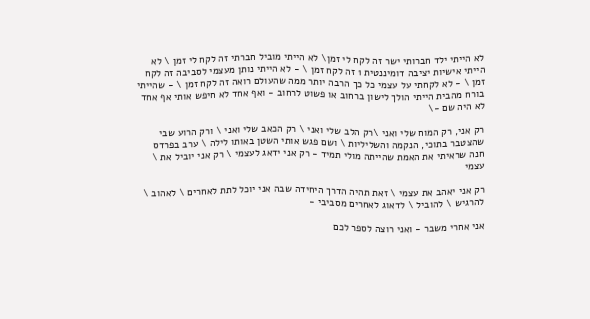לא הייתי ילד חברותי ישר זה לקח לי זמן\ לא הייתי מוביל חברתי זה לקח לי זמן \ לא הייתי אישיות יציבה דומיננטית 1 זה לקח זמן \ - לא הייתי נותן מעצמי לסביבה זה לקח זמן \ - לא לקחתי על עצמי כל כך הרבה יותר ממה שהעולם רואה זה לקח זמן \ - שהייתי בורח מהבית הייתי הולך לישון ברחוב או פשוט לרחוב - ואף אחד לא חיפש אותי אף אחד לא היה שם -\

רק אני, רק המוח שלי ואני \רק הלב שלי ואני \ רק הכאב שלי ואני \ ורק הרוע שבי שהצטבר בתוכי, הנקמה והשליליות \ ושם פגש אותי השטן באותו לילה \ ערב בפרדס חנה שראיתי את האמת שהייתה מולי תמיד - רק אני ידאג לעצמי \ רק אני יוביל את \ עצמי

רק אני יאהב את עצמי \ זאת תהיה הדרך היחידה שבה אני יוכל לתת לאחרים \ לאהוב \ להרגיש \ להוביל \ לדאוג לאחרים מסביבי -

אני אחרי משבר - ואני רוצה לספר לכם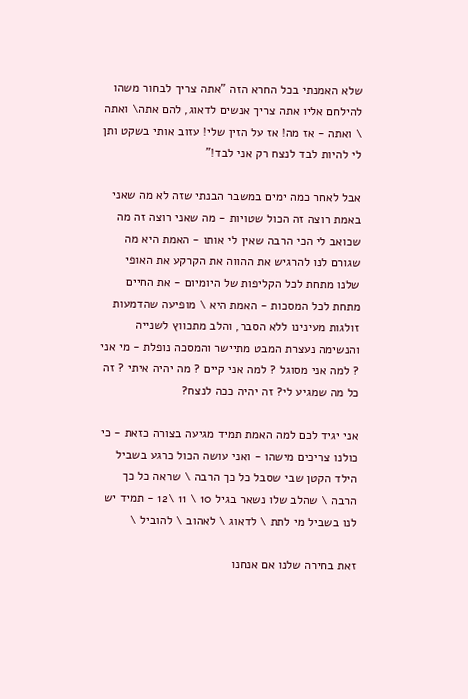שלא האמנתי בכל החרא הזה "אתה צריך לבחור משהו להילחם אליו אתה צריך אנשים לדאוג, להם אתה\ ואתה \ ואתה - אז מה! אז על הזין שלי! עזוב אותי בשקט ותן לי להיות לבד לנצח רק אני לבד!"

אבל לאחר כמה ימים במשבר הבנתי שזה לא מה שאני באמת רוצה זה הכול שטויות - מה שאני רוצה זה מה שכואב לי הכי הרבה שאין לי אותו - האמת היא מה שגורם לנו להרגיש את ההווה את הקרקע את האופי שלנו מתחת לכל הקליפות של היומיום - את החיים מתחת לכל המסכות - האמת היא \ מופיעה שהדמעות זולגות מעינינו ללא הסבר, והלב מתכווץ לשנייה והנשימה נעצרת המבט מתיישר והמסכה נופלת - מי אני ? למה אני מסוגל ? למה אני קיים ? מה יהיה איתי ? זה כל מה שמגיע לי? זה יהיה ככה לנצח?

אני יגיד לכם למה האמת תמיד מגיעה בצורה כזאת - כי כולנו צריכים מישהו - ואני עושה הכול כרגע בשביל הילד הקטן שבי שסבל כל כך הרבה \ שראה כל כך הרבה \ שהלב שלו נשאר בגיל 10 \ 11 \12 - תמיד יש לנו בשביל מי לתת \ לדאוג \ לאהוב \ להוביל \

זאת בחירה שלנו אם אנחנו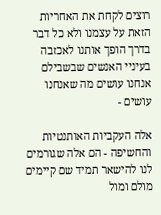רוצים לקחת את האחריות הזאת על עצמנו ולא כל דבר בדרך הופך אותנו לאכזבה בעיניי האנשים שבשבילם אנחנו עושים מה שאנחנו עושים -

אלה העקביות האותנטיות והחשיפה - הם אלה שגורמים לנו להישאר תמיד שם קיימים מולם ומול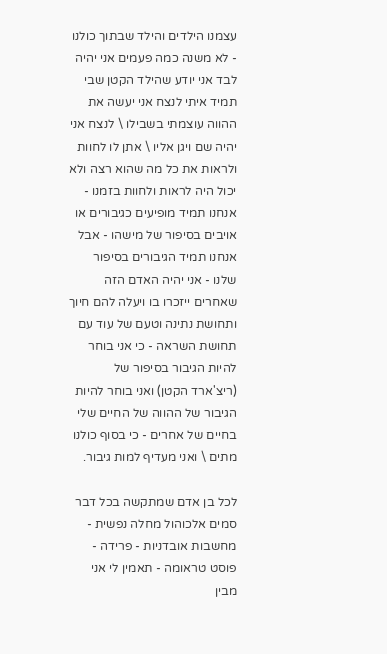עצמנו הילדים והילד שבתוך כולנו - לא משנה כמה פעמים אני יהיה לבד אני יודע שהילד הקטן שבי תמיד איתי לנצח אני יעשה את ההווה עוצמתי בשבילו \ לנצח אני יהיה שם ויגן אליו \ אתן לו לחוות ולראות את כל מה שהוא רצה ולא יכול היה לראות ולחוות בזמנו - אנחנו תמיד מופיעים כגיבורים או אויבים בסיפור של מישהו - אבל אנחנו תמיד הגיבורים בסיפור שלנו - אני יהיה האדם הזה שאחרים ייזכרו בו ויעלה להם חיוך ותחושת נתינה וטעם של עוד עם תחושת השראה - כי אני בוחר להיות הגיבור בסיפור של (ריצ'ארד הקטן) ואני בוחר להיות הגיבור של ההווה של החיים שלי בחיים של אחרים - כי בסוף כולנו מתים \ ואני מעדיף למות גיבור.

לכל בן אדם שמתקשה בכל דבר סמים אלכוהול מחלה נפשית - מחשבות אובדניות - פרידה - פוסט טראומה - תאמין לי אני מבין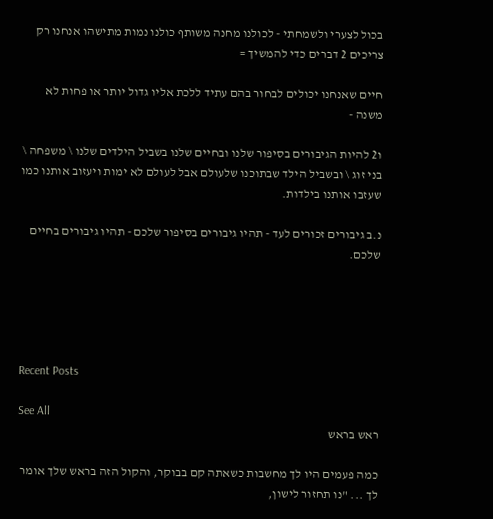בכול לצערי ולשמחתי - לכולנו מחנה משותף כולנו נמות מתישהו אנחנו רק צריכים 2 דברים כדי להמשיך =

חיים שאנחנו יכולים לבחור בהם עתיד ללכת אליו גדול יותר או פחות לא משנה -

ו2 להיות הגיבורים בסיפור שלנו ובחיים שלנו בשביל הילדים שלנו \ משפחה \ בני זוג \ ובשביל הילד שבתוכנו שלעולם אבל לעולם לא ימות ויעזוב אותנו כמו שעזבו אותנו בילדות.

נ.ב גיבורים זכורים לעד - תהיו גיבורים בסיפור שלכם - תהיו גיבורים בחיים שלכם.





Recent Posts

See All
ראש בראש

כמה פעמים היו לך מחשבות כשאתה קם בבוקר, והקול הזה בראש שלך אומר לך ... "נו תחזור לישון,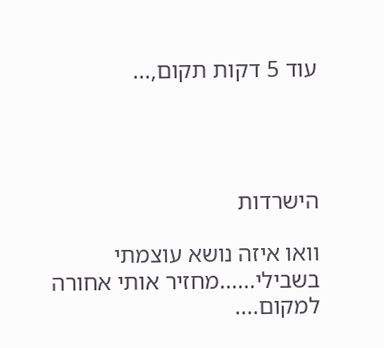עוד 5 דקות תקום,...




הישרדות

וואו איזה נושא עוצמתי בשבילי......מחזיר אותי אחורה למקום....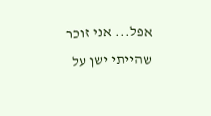אפל... אני זוכר שהייתי ישן על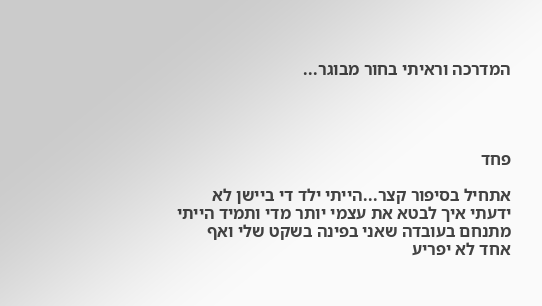המדרכה וראיתי בחור מבוגר...




פחד

אתחיל בסיפור קצר...הייתי ילד די ביישן לא ידעתי איך לבטא את עצמי יותר מדי ותמיד הייתי מתנחם בעובדה שאני בפינה בשקט שלי ואף אחד לא יפריע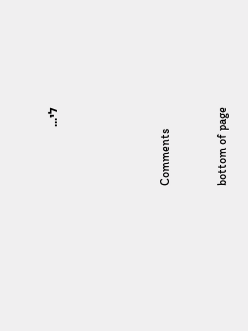לי...





Comments


bottom of page